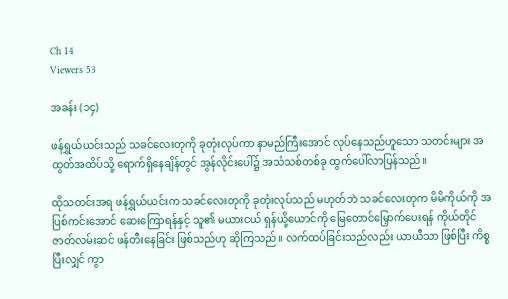Ch 14
Viewers 53

အခန်း (၁၄)

ဖန်ရွှယ်ယင်းသည် သခင်လေးတုကို ခုတုံးလုပ်ကာ နာမည်ကြီးအောင် လုပ်နေသည်ဟူသော သတင်းများ အထွတ်အထိပ်သို့ ရောက်ရှိနေချိန်တွင် အွန်လိုင်းပေါ်၌ အသံသစ်တစ်ခု ထွက်ပေါ်လာပြန်သည်။

ထိုသတင်းအရ ဖန်ရွှယ်ယင်းက သခင်လေးတုကို ခုတုံးလုပ်သည် မဟုတ်ဘဲ သခင်လေးတုက မိမိကိုယ်ကို အပြစ်ကင်းအောင် ဆေးကြောရန်နှင့် သူ၏ မယားငယ် ရှန်ယို့ယောင်ကို မြေတောင်မြှောက်ပေးရန် ကိုယ်တိုင် ဇာတ်လမ်းဆင် ဖန်တီးနေခြင်း ဖြစ်သည်ဟု ဆိုကြသည်။ လက်ထပ်ခြင်းသည်လည်း ယာယီသာ ဖြစ်ပြီး ကိစ္စပြီးလျှင် ကွာ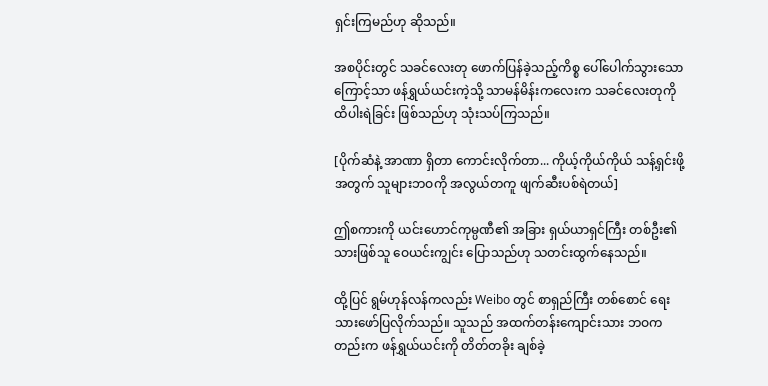ရှင်းကြမည်ဟု ဆိုသည်။

အစပိုင်းတွင် သခင်လေးတု ဖောက်ပြန်ခဲ့သည့်ကိစ္စ ပေါ်ပေါက်သွားသောကြောင့်သာ ဖန်ရွှယ်ယင်းကဲ့သို့ သာမန်မိန်းကလေးက သခင်လေးတုကို ထိပါးရဲခြင်း ဖြစ်သည်ဟု သုံးသပ်ကြသည်။

[ပိုက်ဆံနဲ့ အာဏာ ရှိတာ ကောင်းလိုက်တာ... ကိုယ့်ကိုယ်ကိုယ် သန့်ရှင်းဖို့အတွက် သူများဘဝကို အလွယ်တကူ ဖျက်ဆီးပစ်ရဲတယ်]

ဤစကားကို ယင်းဟောင်ကုမ္ပဏီ၏ အခြား ရှယ်ယာရှင်ကြီး တစ်ဦး၏ သားဖြစ်သူ ဝေယင်းကျွင်း ပြောသည်ဟု သတင်းထွက်နေသည်။

ထို့ပြင် ရွမ်ဟုန်လန်ကလည်း Weibo တွင် စာရှည်ကြီး တစ်စောင် ရေးသားဖော်ပြလိုက်သည်။ သူသည် အထက်တန်းကျောင်းသား ဘဝကတည်းက ဖန်ရွှယ်ယင်းကို တိတ်တခိုး ချစ်ခဲ့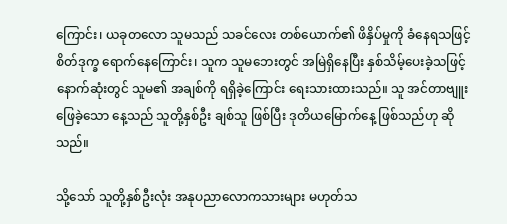ကြောင်း၊ ယခုတလော သူမသည် သခင်လေး တစ်ယောက်၏ ဖိနှိပ်မှုကို ခံနေရသဖြင့် စိတ်ဒုက္ခ ရောက်နေကြောင်း၊ သူက သူမဘေးတွင် အမြဲရှိနေပြီး နှစ်သိမ့်ပေးခဲ့သဖြင့် နောက်ဆုံးတွင် သူမ၏ အချစ်ကို ရရှိခဲ့ကြောင်း ရေးသားထားသည်။ သူ အင်တာဗျူး ဖြေခဲ့သော နေ့သည် သူတို့နှစ်ဦး ချစ်သူ ဖြစ်ပြီး ဒုတိယမြောက်နေ့ ဖြစ်သည်ဟု ဆိုသည်။

သို့သော် သူတို့နှစ်ဦးလုံး အနုပညာလောကသားများ မဟုတ်သ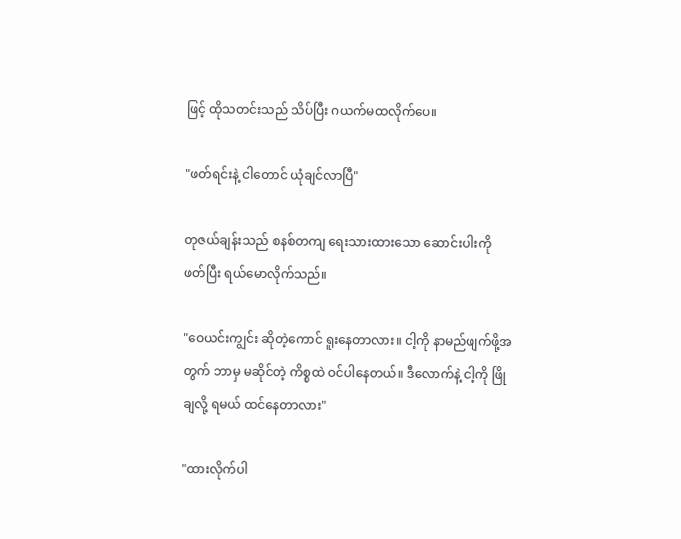ဖြင့် ထိုသတင်းသည် သိပ်ပြီး ဂယက်မထလိုက်ပေ။

"ဖတ်ရင်းနဲ့ ငါတောင် ယုံချင်လာပြီ"

တုဇယ်ချန်းသည် စနစ်တကျ ရေးသားထားသော ဆောင်းပါးကို ဖတ်ပြီး ရယ်မောလိုက်သည်။

"ဝေယင်းကျွင်း ဆိုတဲ့ကောင် ရူးနေတာလား။ ငါ့ကို နာမည်ဖျက်ဖို့အတွက် ဘာမှ မဆိုင်တဲ့ ကိစ္စထဲ ဝင်ပါနေတယ်။ ဒီလောက်နဲ့ ငါ့ကို ဖြိုချလို့ ရမယ် ထင်နေတာလား"

"ထားလိုက်ပါ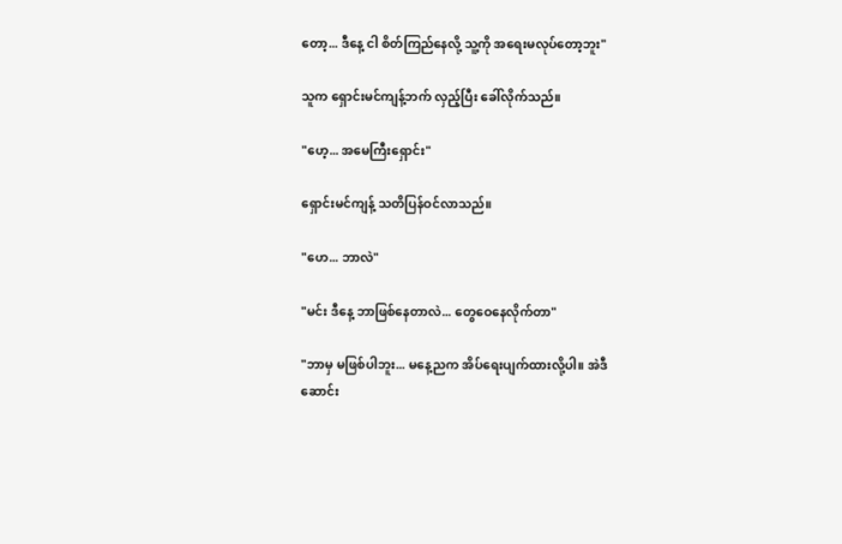တော့... ဒီနေ့ ငါ စိတ်ကြည်နေလို့ သူ့ကို အရေးမလုပ်တော့ဘူး"

သူက ရှောင်းမင်ကျန့်ဘက် လှည့်ပြီး ခေါ်လိုက်သည်။

"ဟေ့... အမေကြီးရှောင်း"

ရှောင်းမင်ကျန့် သတိပြန်ဝင်လာသည်။

"ဟေ... ဘာလဲ"

"မင်း ဒီနေ့ ဘာဖြစ်နေတာလဲ... တွေဝေနေလိုက်တာ"

"ဘာမှ မဖြစ်ပါဘူး... မနေ့ညက အိပ်ရေးပျက်ထားလို့ပါ။ အဲဒီ ဆောင်း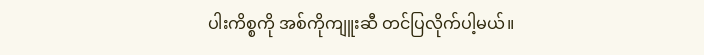ပါးကိစ္စကို အစ်ကိုကျူးဆီ တင်ပြလိုက်ပါ့မယ်။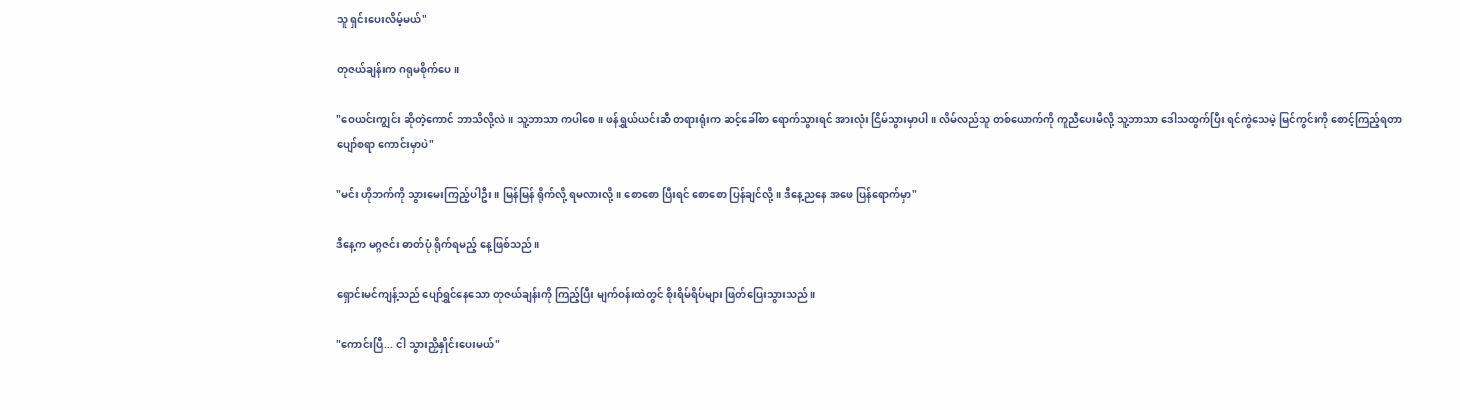သူ ရှင်းပေးလိမ့်မယ်"

တုဇယ်ချန်းက ဂရုမစိုက်ပေ။

"ဝေယင်းကျွင်း ဆိုတဲ့ကောင် ဘာသိလို့လဲ။ သူ့ဘာသာ ကပါစေ။ ဖန်ရွှယ်ယင်းဆီ တရားရုံးက ဆင့်ခေါ်စာ ရောက်သွားရင် အားလုံး ငြိမ်သွားမှာပါ။ လိမ်လည်သူ တစ်ယောက်ကို ကူညီပေးမိလို့ သူ့ဘာသာ ဒေါသထွက်ပြီး ရင်ကွဲသေမဲ့ မြင်ကွင်းကို စောင့်ကြည့်ရတာ ပျော်စရာ ကောင်းမှာပဲ"

"မင်း ဟိုဘက်ကို သွားမေးကြည့်ပါဦး။ မြန်မြန် ရိုက်လို့ ရမလားလို့။ စောစော ပြီးရင် စောစော ပြန်ချင်လို့။ ဒီနေ့ညနေ အဖေ ပြန်ရောက်မှာ"

ဒီနေ့က မဂ္ဂဇင်း ဓာတ်ပုံ ရိုက်ရမည့် နေ့ဖြစ်သည်။

ရှောင်းမင်ကျန့်သည် ပျော်ရွှင်နေသော တုဇယ်ချန်းကို ကြည့်ပြီး မျက်ဝန်းထဲတွင် စိုးရိမ်ရိပ်များ ဖြတ်ပြေးသွားသည်။

"ကောင်းပြီ... ငါ သွားညှိနှိုင်းပေးမယ်"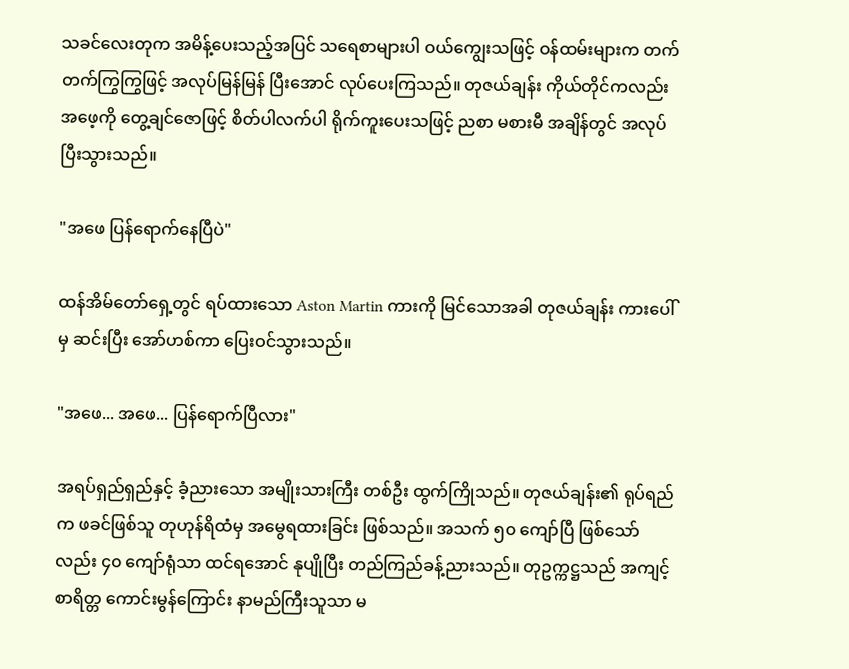သခင်လေးတုက အမိန့်ပေးသည့်အပြင် သရေစာများပါ ဝယ်ကျွေးသဖြင့် ဝန်ထမ်းများက တက်တက်ကြွကြွဖြင့် အလုပ်မြန်မြန် ပြီးအောင် လုပ်ပေးကြသည်။ တုဇယ်ချန်း ကိုယ်တိုင်ကလည်း အဖေ့ကို တွေ့ချင်ဇောဖြင့် စိတ်ပါလက်ပါ ရိုက်ကူးပေးသဖြင့် ညစာ မစားမီ အချိန်တွင် အလုပ်ပြီးသွားသည်။

"အဖေ ပြန်ရောက်နေပြီပဲ"

ထန်အိမ်တော်ရှေ့တွင် ရပ်ထားသော Aston Martin ကားကို မြင်သောအခါ တုဇယ်ချန်း ကားပေါ်မှ ဆင်းပြီး အော်ဟစ်ကာ ပြေးဝင်သွားသည်။

"အဖေ... အဖေ... ပြန်ရောက်ပြီလား"

အရပ်ရှည်ရှည်နှင့် ခံ့ညားသော အမျိုးသားကြီး တစ်ဦး ထွက်ကြိုသည်။ တုဇယ်ချန်း၏ ရုပ်ရည်က ဖခင်ဖြစ်သူ တုဟုန်ရိထံမှ အမွေရထားခြင်း ဖြစ်သည်။ အသက် ၅၀ ကျော်ပြီ ဖြစ်သော်လည်း ၄၀ ကျော်ရုံသာ ထင်ရအောင် နုပျိုပြီး တည်ကြည်ခန့်ညားသည်။ တုဥက္ကဋ္ဌသည် အကျင့်စာရိတ္တ ကောင်းမွန်ကြောင်း နာမည်ကြီးသူသာ မ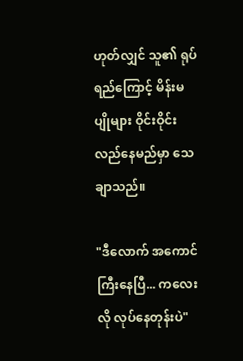ဟုတ်လျှင် သူ၏ ရုပ်ရည်ကြောင့် မိန်းမပျိုများ ဝိုင်းဝိုင်းလည်နေမည်မှာ သေချာသည်။

"ဒီလောက် အကောင်ကြီးနေပြီ... ကလေးလို လုပ်နေတုန်းပဲ"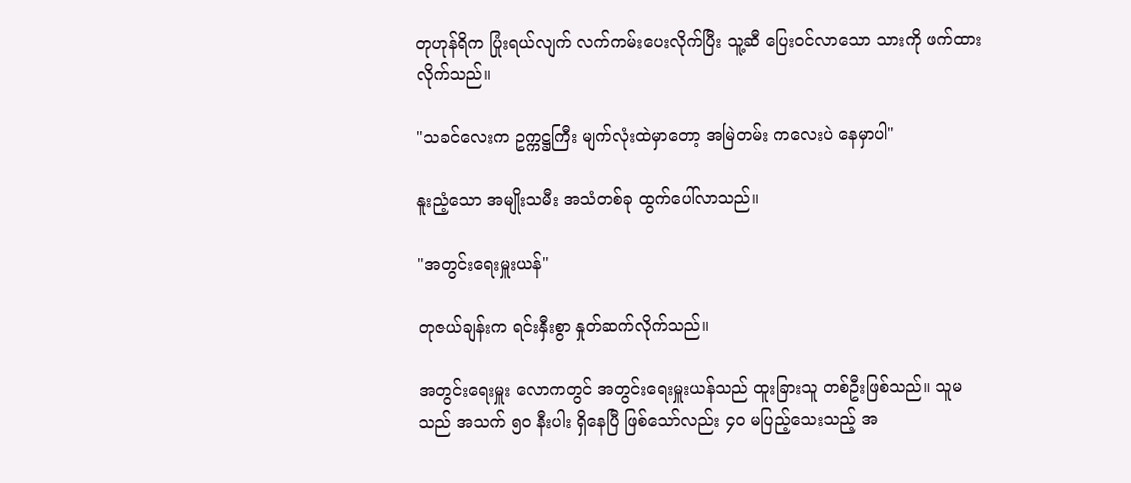တုဟုန်ရိက ပြုံးရယ်လျက် လက်ကမ်းပေးလိုက်ပြီး သူ့ဆီ ပြေးဝင်လာသော သားကို ဖက်ထားလိုက်သည်။

"သခင်လေးက ဥက္ကဋ္ဌကြီး မျက်လုံးထဲမှာတော့ အမြဲတမ်း ကလေးပဲ နေမှာပါ"

နူးညံ့သော အမျိုးသမီး အသံတစ်ခု ထွက်ပေါ်လာသည်။

"အတွင်းရေးမှူးယန်"

တုဇယ်ချန်းက ရင်းနှီးစွာ နှုတ်ဆက်လိုက်သည်။

အတွင်းရေးမှူး လောကတွင် အတွင်းရေးမှူးယန်သည် ထူးခြားသူ တစ်ဦးဖြစ်သည်။ သူမသည် အသက် ၅၀ နီးပါး ရှိနေပြီ ဖြစ်သော်လည်း ၄၀ မပြည့်သေးသည့် အ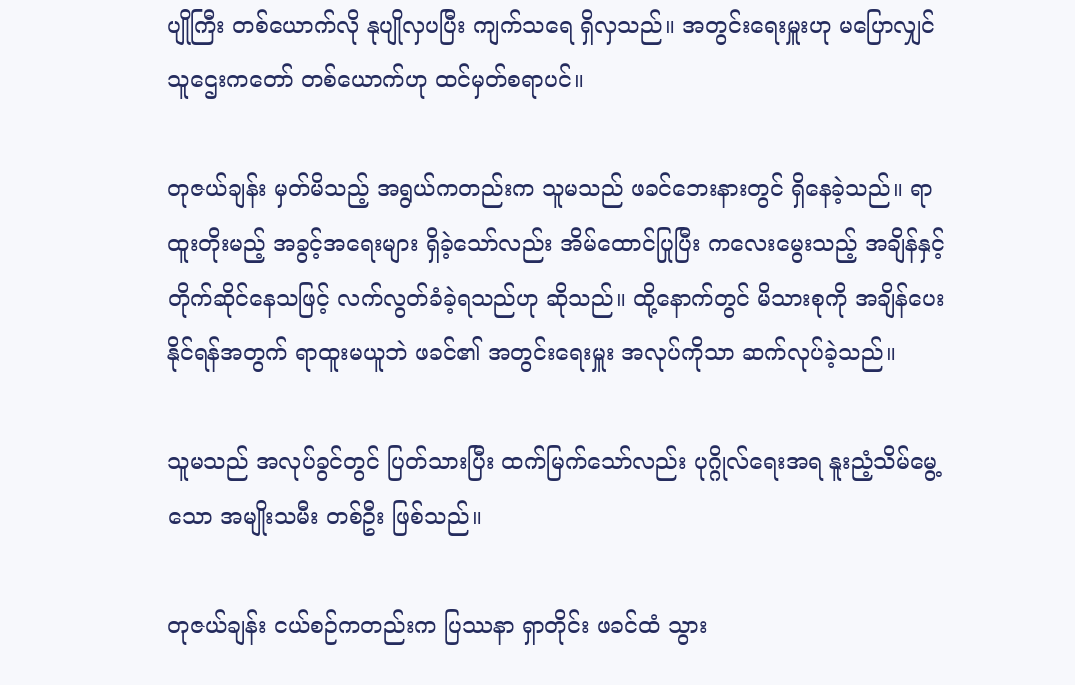ပျိုကြီး တစ်ယောက်လို နုပျိုလှပပြီး ကျက်သရေ ရှိလှသည်။ အတွင်းရေးမှူးဟု မပြောလျှင် သူဌေးကတော် တစ်ယောက်ဟု ထင်မှတ်စရာပင်။

တုဇယ်ချန်း မှတ်မိသည့် အရွယ်ကတည်းက သူမသည် ဖခင်ဘေးနားတွင် ရှိနေခဲ့သည်။ ရာထူးတိုးမည့် အခွင့်အရေးများ ရှိခဲ့သော်လည်း အိမ်ထောင်ပြုပြီး ကလေးမွေးသည့် အချိန်နှင့် တိုက်ဆိုင်နေသဖြင့် လက်လွတ်ခံခဲ့ရသည်ဟု ဆိုသည်။ ထို့နောက်တွင် မိသားစုကို အချိန်ပေးနိုင်ရန်အတွက် ရာထူးမယူဘဲ ဖခင်၏ အတွင်းရေးမှူး အလုပ်ကိုသာ ဆက်လုပ်ခဲ့သည်။

သူမသည် အလုပ်ခွင်တွင် ပြတ်သားပြီး ထက်မြက်သော်လည်း ပုဂ္ဂိုလ်ရေးအရ နူးညံ့သိမ်မွေ့သော အမျိုးသမီး တစ်ဦး ဖြစ်သည်။

တုဇယ်ချန်း ငယ်စဉ်ကတည်းက ပြဿနာ ရှာတိုင်း ဖခင်ထံ သွား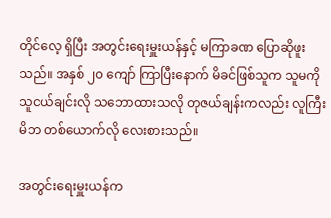တိုင်လေ့ ရှိပြီး အတွင်းရေးမှူးယန်နှင့် မကြာခဏ ပြောဆိုဖူးသည်။ အနှစ် ၂၀ ကျော် ကြာပြီးနောက် မိခင်ဖြစ်သူက သူမကို သူငယ်ချင်းလို သဘောထားသလို တုဇယ်ချန်းကလည်း လူကြီးမိဘ တစ်ယောက်လို လေးစားသည်။

အတွင်းရေးမှူးယန်က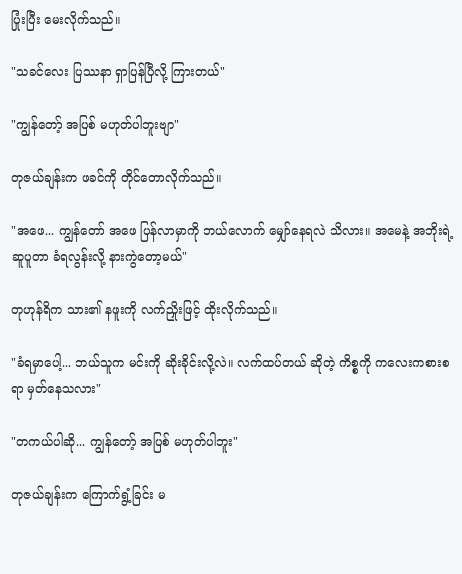ပြုံးပြီး မေးလိုက်သည်။

"သခင်လေး ပြဿနာ ရှာပြန်ပြီလို့ ကြားတယ်"

"ကျွန်တော့် အပြစ် မဟုတ်ပါဘူးဗျာ"

တုဇယ်ချန်းက ဖခင်ကို တိုင်တောလိုက်သည်။

"အဖေ... ကျွန်တော် အဖေ ပြန်လာမှာကို ဘယ်လောက် မျှော်နေရလဲ သိလား။ အမေနဲ့ အဘိုးရဲ့ ဆူပူတာ ခံရလွန်းလို့ နားကွဲတော့မယ်"

တုဟုန်ရိက သား၏ နဖူးကို လက်ညှိုးဖြင့် ထိုးလိုက်သည်။

"ခံရမှာပေါ့... ဘယ်သူက မင်းကို ဆိုးခိုင်းလို့လဲ။ လက်ထပ်တယ် ဆိုတဲ့ ကိစ္စကို ကလေးကစားစရာ မှတ်နေသလား"

"တကယ်ပါဆို... ကျွန်တော့် အပြစ် မဟုတ်ပါဘူး"

တုဇယ်ချန်းက ကြောက်ရွံ့ခြင်း မ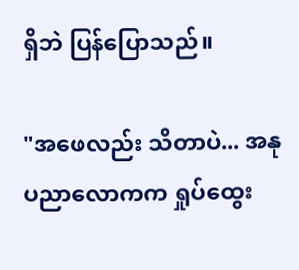ရှိဘဲ ပြန်ပြောသည်။

"အဖေလည်း သိတာပဲ... အနုပညာလောကက ရှုပ်ထွေး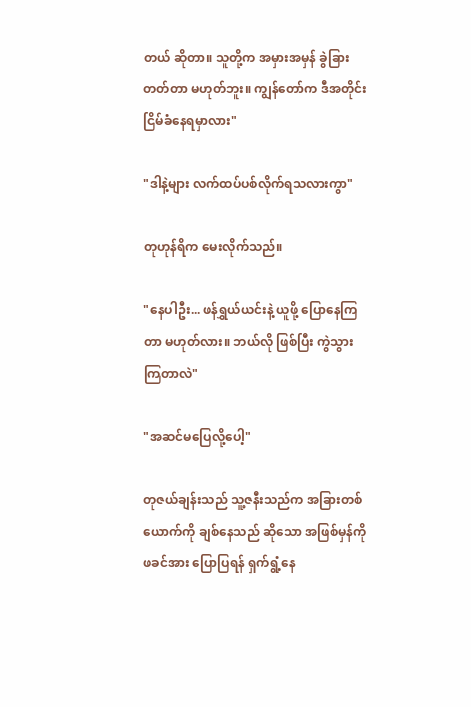တယ် ဆိုတာ။ သူတို့က အမှားအမှန် ခွဲခြားတတ်တာ မဟုတ်ဘူး။ ကျွန်တော်က ဒီအတိုင်း ငြိမ်ခံနေရမှာလား"

"ဒါနဲ့များ လက်ထပ်ပစ်လိုက်ရသလားကွာ"

တုဟုန်ရိက မေးလိုက်သည်။

"နေပါဦး... ဖန်ရွှယ်ယင်းနဲ့ ယူဖို့ ပြောနေကြတာ မဟုတ်လား။ ဘယ်လို ဖြစ်ပြီး ကွဲသွားကြတာလဲ"

"အဆင်မပြေလို့ပေါ့"

တုဇယ်ချန်းသည် သူ့ဇနီးသည်က အခြားတစ်ယောက်ကို ချစ်နေသည် ဆိုသော အဖြစ်မှန်ကို ဖခင်အား ပြောပြရန် ရှက်ရွံ့နေ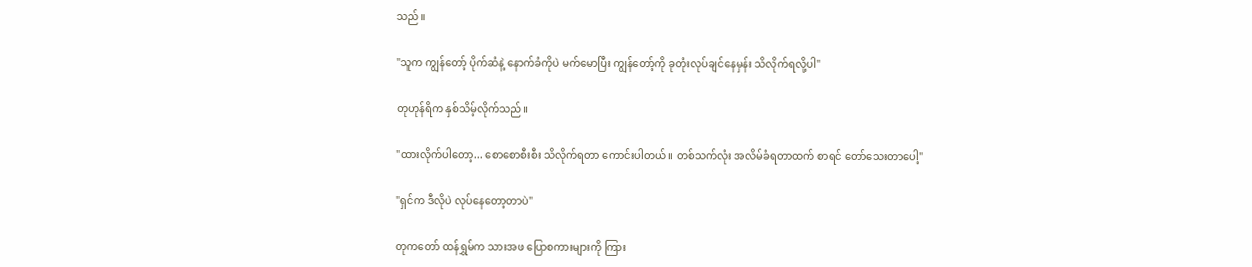သည်။

"သူက ကျွန်တော့် ပိုက်ဆံနဲ့ နောက်ခံကိုပဲ မက်မောပြီး ကျွန်တော့်ကို ခုတုံးလုပ်ချင်နေမှန်း သိလိုက်ရလို့ပါ"

တုဟုန်ရိက နှစ်သိမ့်လိုက်သည်။

"ထားလိုက်ပါတော့... စောစောစီးစီး သိလိုက်ရတာ ကောင်းပါတယ်။ တစ်သက်လုံး အလိမ်ခံရတာထက် စာရင် တော်သေးတာပေါ့"

"ရှင်က ဒီလိုပဲ လုပ်နေတော့တာပဲ"

တုကတော် ထန်ရွှမ်က သားအဖ ပြောစကားများကို ကြား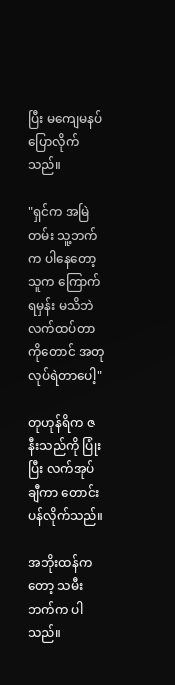ပြီး မကျေမနပ် ပြောလိုက်သည်။

"ရှင်က အမြဲတမ်း သူ့ဘက်က ပါနေတော့ သူက ကြောက်ရမှန်း မသိဘဲ လက်ထပ်တာကိုတောင် အတုလုပ်ရဲတာပေါ့"

တုဟုန်ရိက ဇနီးသည်ကို ပြုံးပြီး လက်အုပ်ချီကာ တောင်းပန်လိုက်သည်။

အဘိုးထန်ကတော့ သမီးဘက်က ပါသည်။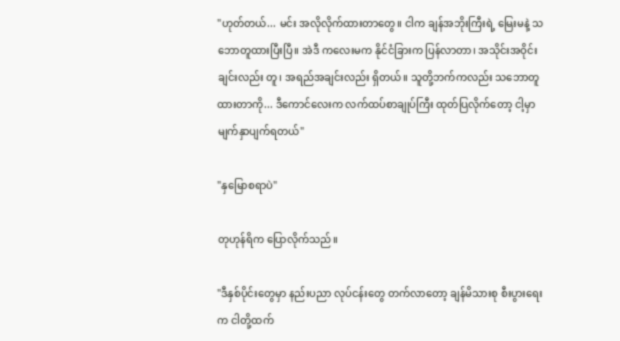"ဟုတ်တယ်... မင်း အလိုလိုက်ထားတာတွေ။ ငါက ချန်အဘိုးကြီးရဲ့ မြေးမနဲ့ သဘောတူထားပြီးပြီ။ အဲဒီ ကလေးမက နိုင်ငံခြားက ပြန်လာတာ၊ အသိုင်းအဝိုင်းချင်းလည်း တူ၊ အရည်အချင်းလည်း ရှိတယ်။ သူတို့ဘက်ကလည်း သဘောတူထားတာကို... ဒီကောင်လေးက လက်ထပ်စာချုပ်ကြီး ထုတ်ပြလိုက်တော့ ငါ့မှာ မျက်နှာပျက်ရတယ်"

"နှမြောစရာပဲ"

တုဟုန်ရိက ပြောလိုက်သည်။

"ဒီနှစ်ပိုင်းတွေမှာ နည်းပညာ လုပ်ငန်းတွေ တက်လာတော့ ချန်မိသားစု စီးပွားရေးက ငါတို့ထက်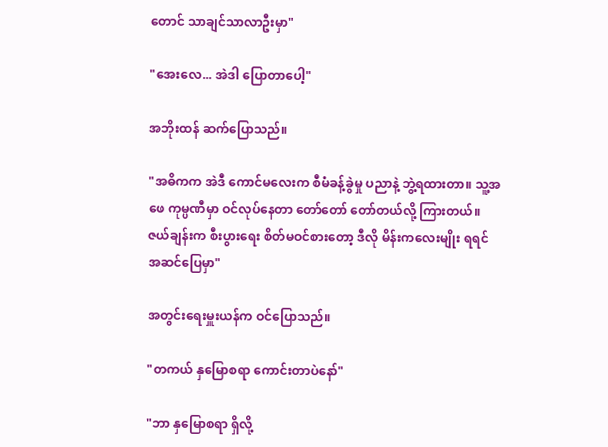တောင် သာချင်သာလာဦးမှာ"

"အေးလေ... အဲဒါ ပြောတာပေါ့"

အဘိုးထန် ဆက်ပြောသည်။

"အဓိကက အဲဒီ ကောင်မလေးက စီမံခန့်ခွဲမှု ပညာနဲ့ ဘွဲ့ရထားတာ။ သူ့အဖေ ကုမ္ပဏီမှာ ဝင်လုပ်နေတာ တော်တော် တော်တယ်လို့ ကြားတယ်။ ဇယ်ချန်းက စီးပွားရေး စိတ်မဝင်စားတော့ ဒီလို မိန်းကလေးမျိုး ရရင် အဆင်ပြေမှာ"

အတွင်းရေးမှူးယန်က ဝင်ပြောသည်။

"တကယ် နှမြောစရာ ကောင်းတာပဲနော်"

"ဘာ နှမြောစရာ ရှိလို့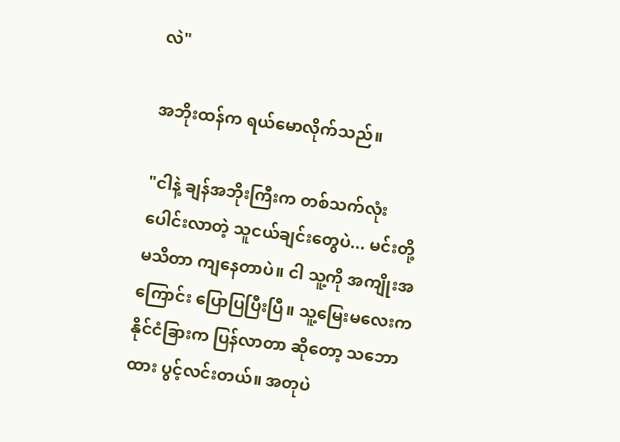လဲ"

အဘိုးထန်က ရယ်မောလိုက်သည်။

"ငါနဲ့ ချန်အဘိုးကြီးက တစ်သက်လုံး ပေါင်းလာတဲ့ သူငယ်ချင်းတွေပဲ... မင်းတို့ မသိတာ ကျနေတာပဲ။ ငါ သူ့ကို အကျိုးအကြောင်း ပြောပြပြီးပြီ။ သူ့မြေးမလေးက နိုင်ငံခြားက ပြန်လာတာ ဆိုတော့ သဘောထား ပွင့်လင်းတယ်။ အတုပဲ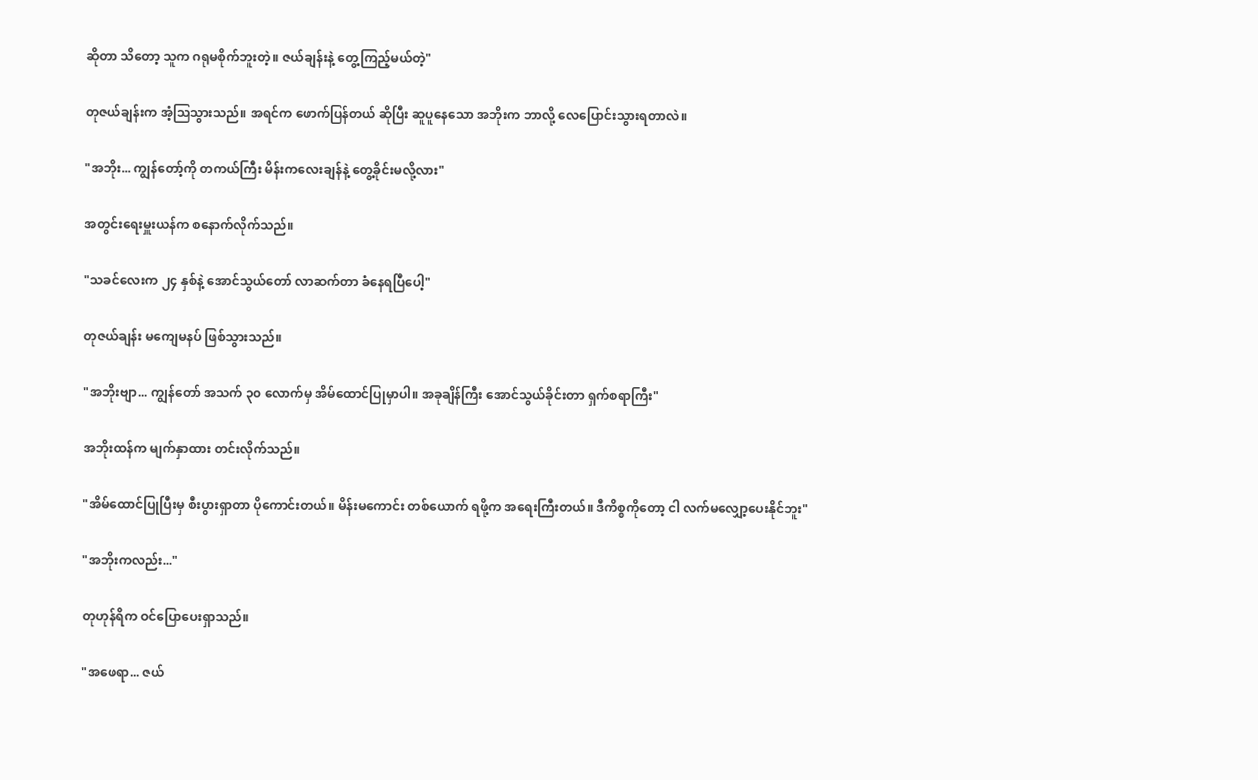ဆိုတာ သိတော့ သူက ဂရုမစိုက်ဘူးတဲ့။ ဇယ်ချန်းနဲ့ တွေ့ကြည့်မယ်တဲ့"

တုဇယ်ချန်းက အံ့သြသွားသည်။ အရင်က ဖောက်ပြန်တယ် ဆိုပြီး ဆူပူနေသော အဘိုးက ဘာလို့ လေပြောင်းသွားရတာလဲ။

"အဘိုး... ကျွန်တော့်ကို တကယ်ကြီး မိန်းကလေးချန်နဲ့ တွေ့ခိုင်းမလို့လား"

အတွင်းရေးမှူးယန်က စနောက်လိုက်သည်။

"သခင်လေးက ၂၄ နှစ်နဲ့ အောင်သွယ်တော် လာဆက်တာ ခံနေရပြီပေါ့"

တုဇယ်ချန်း မကျေမနပ် ဖြစ်သွားသည်။

"အဘိုးဗျာ... ကျွန်တော် အသက် ၃၀ လောက်မှ အိမ်ထောင်ပြုမှာပါ။ အခုချိန်ကြီး အောင်သွယ်ခိုင်းတာ ရှက်စရာကြီး"

အဘိုးထန်က မျက်နှာထား တင်းလိုက်သည်။

"အိမ်ထောင်ပြုပြီးမှ စီးပွားရှာတာ ပိုကောင်းတယ်။ မိန်းမကောင်း တစ်ယောက် ရဖို့က အရေးကြီးတယ်။ ဒီကိစ္စကိုတော့ ငါ လက်မလျှော့ပေးနိုင်ဘူး"

"အဘိုးကလည်း..."

တုဟုန်ရိက ဝင်ပြောပေးရှာသည်။

"အဖေရာ... ဇယ်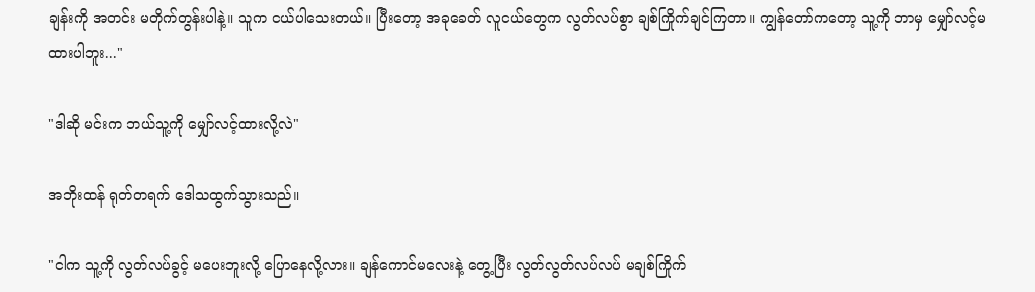ချန်းကို အတင်း မတိုက်တွန်းပါနဲ့။ သူက ငယ်ပါသေးတယ်။ ပြီးတော့ အခုခေတ် လူငယ်တွေက လွတ်လပ်စွာ ချစ်ကြိုက်ချင်ကြတာ။ ကျွန်တော်ကတော့ သူ့ကို ဘာမှ မျှော်လင့်မထားပါဘူး..."

"ဒါဆို မင်းက ဘယ်သူ့ကို မျှော်လင့်ထားလို့လဲ"

အဘိုးထန် ရုတ်တရက် ဒေါသထွက်သွားသည်။

"ငါက သူ့ကို လွတ်လပ်ခွင့် မပေးဘူးလို့ ပြောနေလို့လား။ ချန်ကောင်မလေးနဲ့ တွေ့ပြီး လွတ်လွတ်လပ်လပ် မချစ်ကြိုက်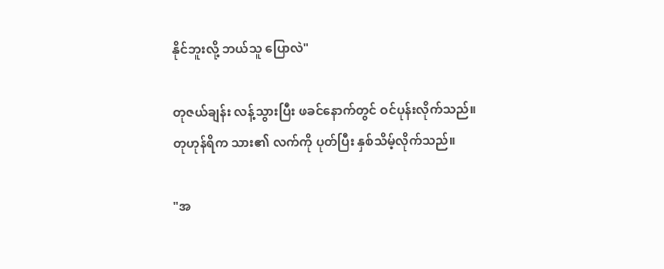နိုင်ဘူးလို့ ဘယ်သူ ပြောလဲ"

တုဇယ်ချန်း လန့်သွားပြီး ဖခင်နောက်တွင် ဝင်ပုန်းလိုက်သည်။ တုဟုန်ရိက သား၏ လက်ကို ပုတ်ပြီး နှစ်သိမ့်လိုက်သည်။

"အ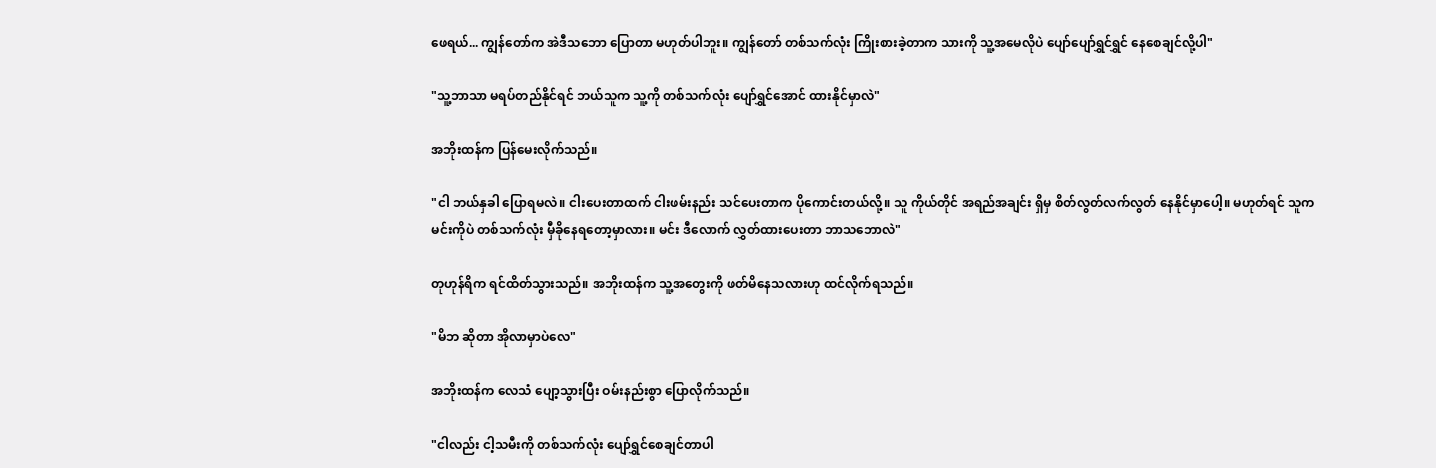ဖေရယ်... ကျွန်တော်က အဲဒီသဘော ပြောတာ မဟုတ်ပါဘူး။ ကျွန်တော် တစ်သက်လုံး ကြိုးစားခဲ့တာက သားကို သူ့အမေလိုပဲ ပျော်ပျော်ရွှင်ရွှင် နေစေချင်လို့ပါ"

"သူ့ဘာသာ မရပ်တည်နိုင်ရင် ဘယ်သူက သူ့ကို တစ်သက်လုံး ပျော်ရွှင်အောင် ထားနိုင်မှာလဲ"

အဘိုးထန်က ပြန်မေးလိုက်သည်။

"ငါ ဘယ်နှခါ ပြောရမလဲ။ ငါးပေးတာထက် ငါးဖမ်းနည်း သင်ပေးတာက ပိုကောင်းတယ်လို့။ သူ ကိုယ်တိုင် အရည်အချင်း ရှိမှ စိတ်လွတ်လက်လွတ် နေနိုင်မှာပေါ့။ မဟုတ်ရင် သူက မင်းကိုပဲ တစ်သက်လုံး မှီခိုနေရတော့မှာလား။ မင်း ဒီလောက် လွှတ်ထားပေးတာ ဘာသဘောလဲ"

တုဟုန်ရိက ရင်ထိတ်သွားသည်။ အဘိုးထန်က သူ့အတွေးကို ဖတ်မိနေသလားဟု ထင်လိုက်ရသည်။

"မိဘ ဆိုတာ အိုလာမှာပဲလေ"

အဘိုးထန်က လေသံ ပျော့သွားပြီး ဝမ်းနည်းစွာ ပြောလိုက်သည်။

"ငါလည်း ငါ့သမီးကို တစ်သက်လုံး ပျော်ရွှင်စေချင်တာပါ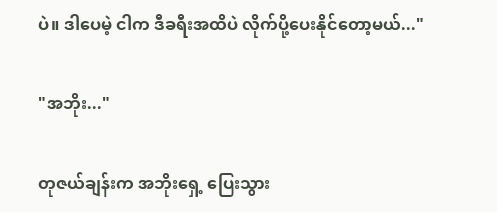ပဲ။ ဒါပေမဲ့ ငါက ဒီခရီးအထိပဲ လိုက်ပို့ပေးနိုင်တော့မယ်..."

"အဘိုး..."

တုဇယ်ချန်းက အဘိုးရှေ့ ပြေးသွား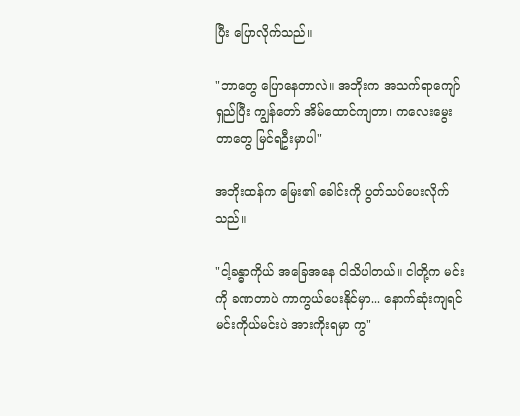ပြီး ပြောလိုက်သည်။

"ဘာတွေ ပြောနေတာလဲ။ အဘိုးက အသက်ရာကျော် ရှည်ပြီး ကျွန်တော် အိမ်ထောင်ကျတာ၊ ကလေးမွေးတာတွေ မြင်ရဦးမှာပါ"

အဘိုးထန်က မြေး၏ ခေါင်းကို ပွတ်သပ်ပေးလိုက်သည်။

"ငါ့ခန္ဓာကိုယ် အခြေအနေ ငါသိပါတယ်။ ငါတို့က မင်းကို ခဏတာပဲ ကာကွယ်ပေးနိုင်မှာ... နောက်ဆုံးကျရင် မင်းကိုယ်မင်းပဲ အားကိုးရမှာ ကွ"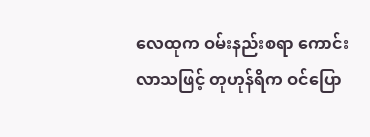လေထုက ဝမ်းနည်းစရာ ကောင်းလာသဖြင့် တုဟုန်ရိက ဝင်ပြော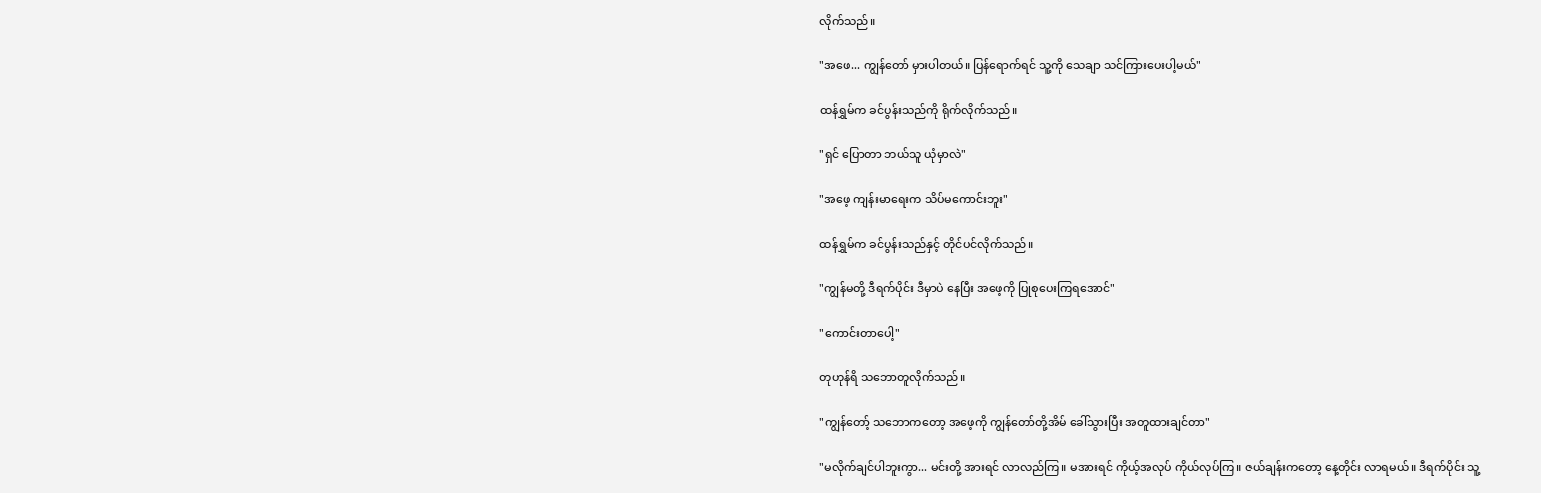လိုက်သည်။

"အဖေ... ကျွန်တော် မှားပါတယ်။ ပြန်ရောက်ရင် သူ့ကို သေချာ သင်ကြားပေးပါ့မယ်"

ထန်ရွှမ်က ခင်ပွန်းသည်ကို ရိုက်လိုက်သည်။

"ရှင် ပြောတာ ဘယ်သူ ယုံမှာလဲ"

"အဖေ့ ကျန်းမာရေးက သိပ်မကောင်းဘူး"

ထန်ရွှမ်က ခင်ပွန်းသည်နှင့် တိုင်ပင်လိုက်သည်။

"ကျွန်မတို့ ဒီရက်ပိုင်း ဒီမှာပဲ နေပြီး အဖေ့ကို ပြုစုပေးကြရအောင်"

"ကောင်းတာပေါ့"

တုဟုန်ရိ သဘောတူလိုက်သည်။

"ကျွန်တော့် သဘောကတော့ အဖေ့ကို ကျွန်တော်တို့အိမ် ခေါ်သွားပြီး အတူထားချင်တာ"

"မလိုက်ချင်ပါဘူးကွာ... မင်းတို့ အားရင် လာလည်ကြ။ မအားရင် ကိုယ့်အလုပ် ကိုယ်လုပ်ကြ။ ဇယ်ချန်းကတော့ နေ့တိုင်း လာရမယ်။ ဒီရက်ပိုင်း သူ့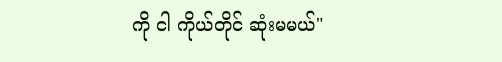ကို ငါ ကိုယ်တိုင် ဆုံးမမယ်"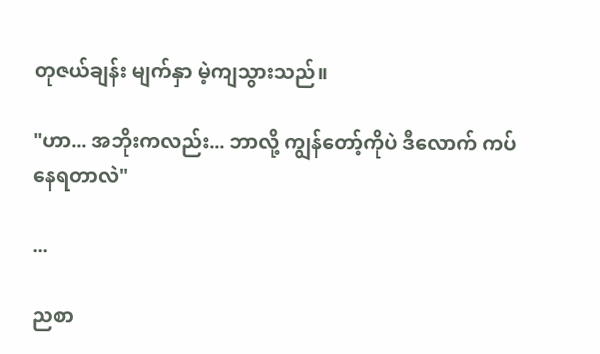တုဇယ်ချန်း မျက်နှာ မဲ့ကျသွားသည်။

"ဟာ... အဘိုးကလည်း... ဘာလို့ ကျွန်တော့်ကိုပဲ ဒီလောက် ကပ်နေရတာလဲ"

...

ညစာ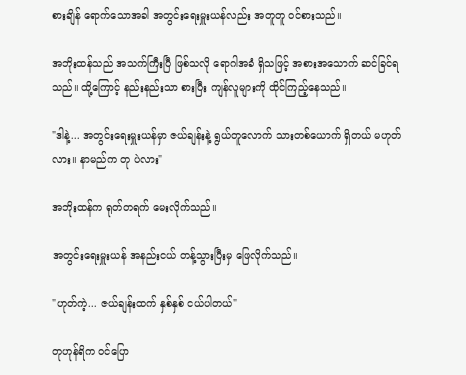စားချိန် ရောက်သောအခါ အတွင်းရေးမှူးယန်လည်း အတူတူ ဝင်စားသည်။

အဘိုးထန်သည် အသက်ကြီးပြီ ဖြစ်သလို ရောဂါအခံ ရှိသဖြင့် အစားအသောက် ဆင်ခြင်ရသည်။ ထို့ကြောင့် နည်းနည်းသာ စားပြီး ကျန်လူများကို ထိုင်ကြည့်နေသည်။

"ဒါနဲ့... အတွင်းရေးမှူးယန်မှာ ဇယ်ချန်းနဲ့ ရွယ်တူလောက် သားတစ်ယောက် ရှိတယ် မဟုတ်လား။ နာမည်က တု ပဲလား"

အဘိုးထန်က ရုတ်တရက် မေးလိုက်သည်။

အတွင်းရေးမှူးယန် အနည်းငယ် တန့်သွားပြီးမှ ဖြေလိုက်သည်။

"ဟုတ်ကဲ့... ဇယ်ချန်းထက် နှစ်နှစ် ငယ်ပါတယ်"

တုဟုန်ရိက ဝင်ပြော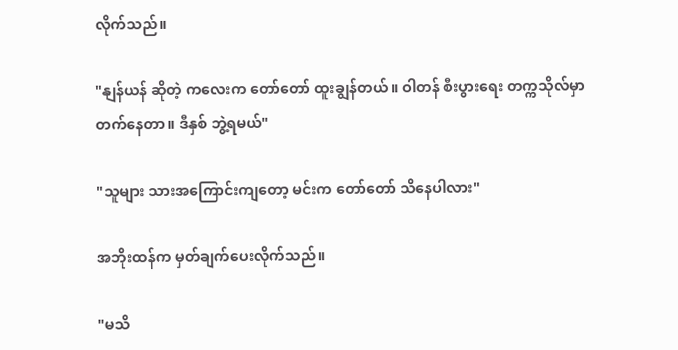လိုက်သည်။

"နျန်ယန် ဆိုတဲ့ ကလေးက တော်တော် ထူးချွန်တယ်။ ဝါတန် စီးပွားရေး တက္ကသိုလ်မှာ တက်နေတာ။ ဒီနှစ် ဘွဲ့ရမယ်"

"သူများ သားအကြောင်းကျတော့ မင်းက တော်တော် သိနေပါလား"

အဘိုးထန်က မှတ်ချက်ပေးလိုက်သည်။

"မသိ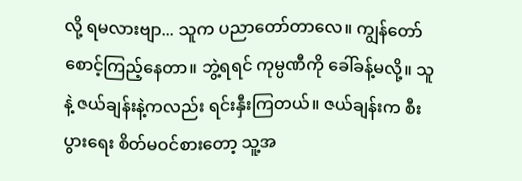လို့ ရမလားဗျာ... သူက ပညာတော်တာလေ။ ကျွန်တော် စောင့်ကြည့်နေတာ။ ဘွဲ့ရရင် ကုမ္ပဏီကို ခေါ်ခန့်မလို့။ သူနဲ့ ဇယ်ချန်းနဲ့ကလည်း ရင်းနှီးကြတယ်။ ဇယ်ချန်းက စီးပွားရေး စိတ်မဝင်စားတော့ သူ့အ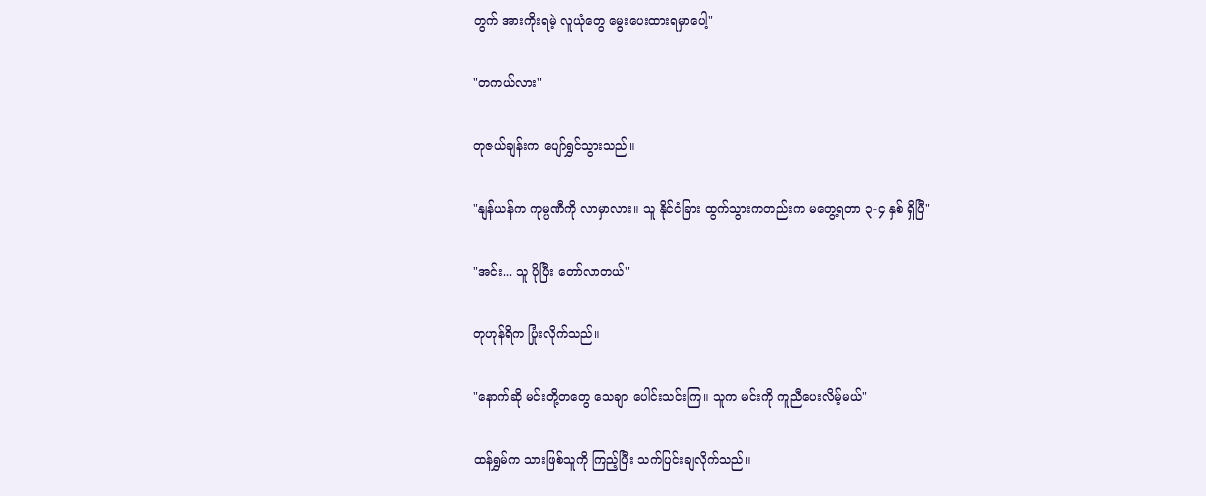တွက် အားကိုးရမဲ့ လူယုံတွေ မွေးပေးထားရမှာပေါ့"

"တကယ်လား"

တုဇယ်ချန်းက ပျော်ရွှင်သွားသည်။

"နျန်ယန်က ကုမ္ပဏီကို လာမှာလား။ သူ နိုင်ငံခြား ထွက်သွားကတည်းက မတွေ့ရတာ ၃-၄ နှစ် ရှိပြီ"

"အင်း... သူ ပိုပြီး တော်လာတယ်"

တုဟုန်ရိက ပြုံးလိုက်သည်။

"နောက်ဆို မင်းတို့တတွေ သေချာ ပေါင်းသင်းကြ။ သူက မင်းကို ကူညီပေးလိမ့်မယ်"

ထန်ရွှမ်က သားဖြစ်သူကို ကြည့်ပြီး သက်ပြင်းချလိုက်သည်။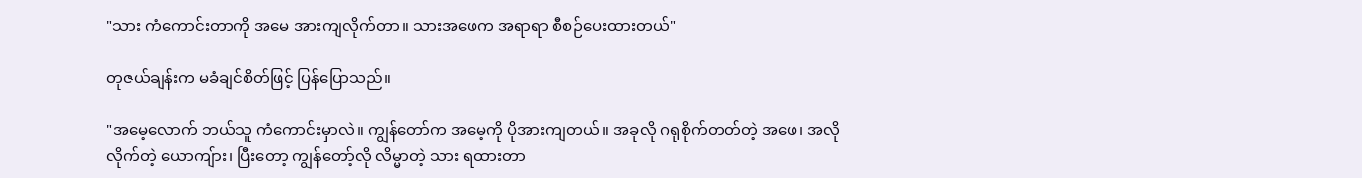"သား ကံကောင်းတာကို အမေ အားကျလိုက်တာ။ သားအဖေက အရာရာ စီစဉ်ပေးထားတယ်"

တုဇယ်ချန်းက မခံချင်စိတ်ဖြင့် ပြန်ပြောသည်။

"အမေ့လောက် ဘယ်သူ ကံကောင်းမှာလဲ။ ကျွန်တော်က အမေ့ကို ပိုအားကျတယ်။ အခုလို ဂရုစိုက်တတ်တဲ့ အဖေ၊ အလိုလိုက်တဲ့ ယောကျ်ား၊ ပြီးတော့ ကျွန်တော့်လို လိမ္မာတဲ့ သား ရထားတာ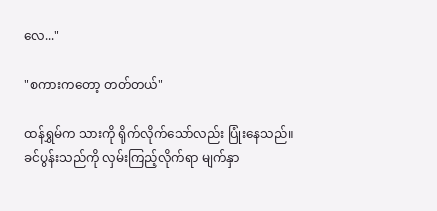လေ..."

"စကားကတော့ တတ်တယ်"

ထန်ရွှမ်က သားကို ရိုက်လိုက်သော်လည်း ပြုံးနေသည်။ ခင်ပွန်းသည်ကို လှမ်းကြည့်လိုက်ရာ မျက်နှာ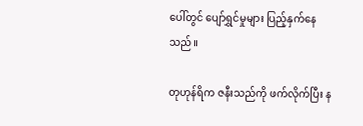ပေါ်တွင် ပျော်ရွှင်မှုများ ပြည့်နှက်နေသည်။

တုဟုန်ရိက ဇနီးသည်ကို ဖက်လိုက်ပြီး န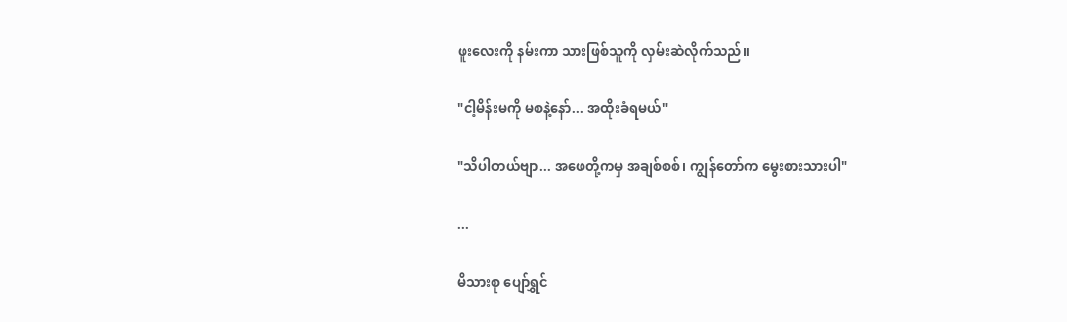ဖူးလေးကို နမ်းကာ သားဖြစ်သူကို လှမ်းဆဲလိုက်သည်။

"ငါ့မိန်းမကို မစနဲ့နော်... အထိုးခံရမယ်"

"သိပါတယ်ဗျာ... အဖေတို့ကမှ အချစ်စစ်၊ ကျွန်တော်က မွေးစားသားပါ"

...

မိသားစု ပျော်ရွှင်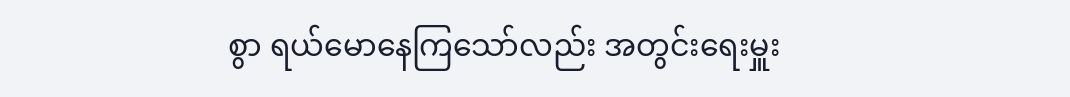စွာ ရယ်မောနေကြသော်လည်း အတွင်းရေးမှူး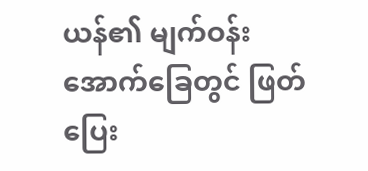ယန်၏ မျက်ဝန်းအောက်ခြေတွင် ဖြတ်ပြေး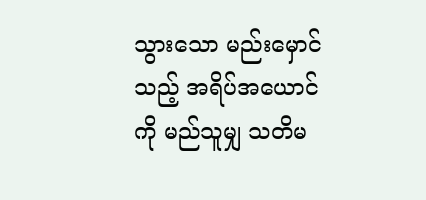သွားသော မည်းမှောင်သည့် အရိပ်အယောင်ကို မည်သူမျှ သတိမ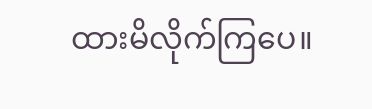ထားမိလိုက်ကြပေ။